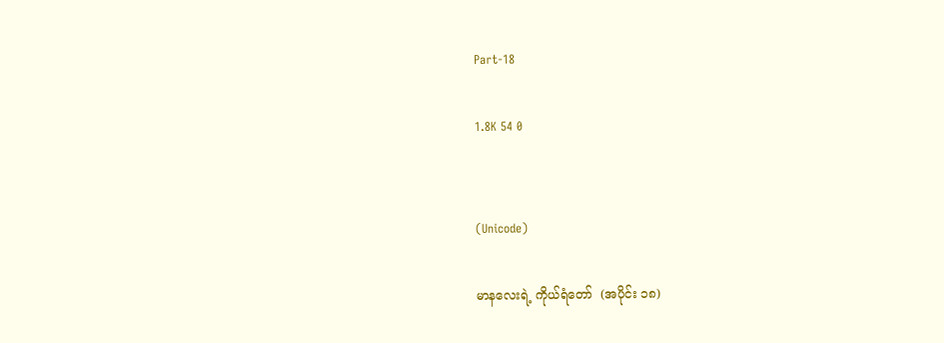Part-18

1.8K 54 0


(Unicode)

မာနလေးရဲ့ ကိုယ်ရံတော်  (အပိုင်း ၁၈)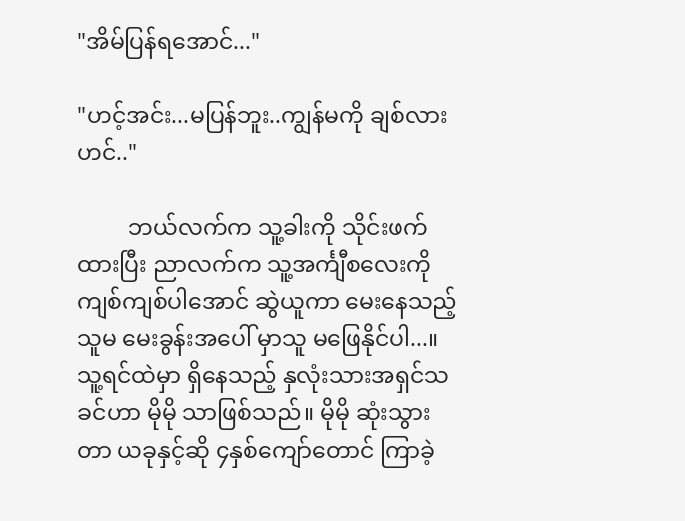"အိမ်ပြန်ရအောင်..."

"ဟင့်အင်း...မပြန်ဘူး..ကျွန်မကို ချစ်လားဟင်.."

         ဘယ်လက်က သူ့ခါးကို သိုင်းဖက်ထားပြီး ညာလက်က သူ့အင်္ကျီစလေးကို ကျစ်ကျစ်ပါအောင် ဆွဲယူကာ မေးနေသည့် သူမ မေးခွန်းအပေါ် မှာသူ မဖြေနိုင်ပါ...။သူ့ရင်ထဲမှာ ရှိနေသည့် နှလုံးသားအရှင်သခင်ဟာ မိုမို သာဖြစ်သည်။ မိုမို ဆုံးသွားတာ ယခုနှင့်ဆို ၄နှစ်ကျော်တောင် ကြာခဲ့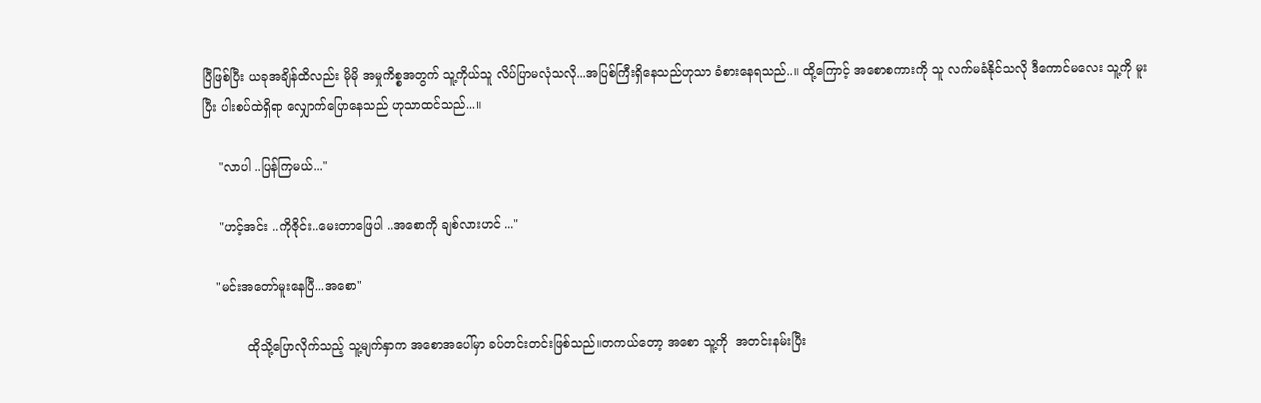ပြီဖြစ်ပြီး ယခုအချိန်ထိလည်း မိုမို အမှုကိစ္စအတွက် သူ့ကိုယ်သူ လိပ်ပြာမလုံသလို...အပြစ်ကြီးရှိနေသည်ဟုသာ ခံစားနေရသည်..။ ထို့ကြောင့် အစောစကားကို သူ လက်မခံနိုင်သလို ဒီကောင်မလေး သူ့ကို မူးပြီး ပါးစပ်ထဲရှိရာ လျှောက်ပြောနေသည် ဟုသာထင်သည်...။

    "လာပါ ..ပြန်ကြမယ်..."

    "ဟင့်အင်း ..ကိုဇိုင်း..မေးတာဖြေပါ ..အစောကို ချစ်လားဟင် ..."

   "မင်းအတော်မူးနေပြီ...အစော"

           ထိုသို့ပြောလိုက်သည့် သူ့မျက်နှာက အစောအပေါ်မှာ ခပ်တင်းတင်းဖြစ်သည်။တကယ်တော့ အစော သူ့ကို  အတင်းနမ်းပြီး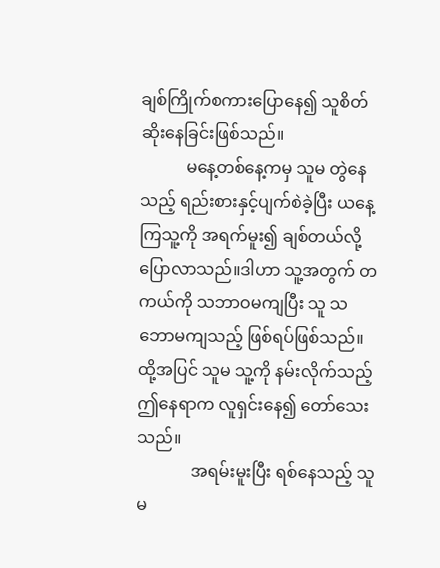ချစ်ကြိုက်စကားပြောနေ၍ သူစိတ်ဆိုးနေခြင်းဖြစ်သည်။
           မနေ့တစ်နေ့ကမှ သူမ တွဲနေသည့် ရည်းစားနှင့်ပျက်စဲခဲ့ပြီး ယနေ့ကြသူ့ကို အရက်မူး၍ ချစ်တယ်လို့ ပြောလာသည်။ဒါဟာ သူ့အတွက် တကယ်ကို သဘာဝမကျပြီး သူ သဘောမကျသည့် ဖြစ်ရပ်ဖြစ်သည်။ထို့အပြင် သူမ သူ့ကို နမ်းလိုက်သည့် ဤနေရာက လူရှင်းနေ၍ တော်သေးသည်။
             အရမ်းမူးပြီး ရစ်နေသည့် သူမ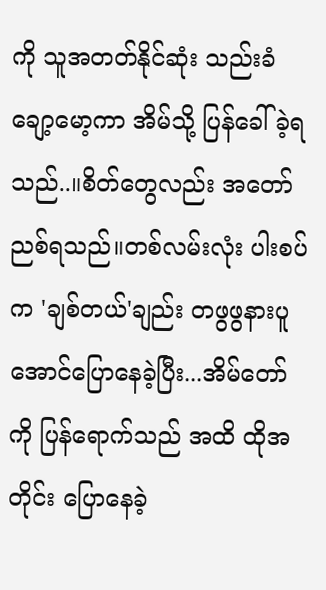ကို သူအတတ်နိုင်ဆုံး သည်းခံချော့မော့ကာ အိမ်သို့ ပြန်ခေါ်ခဲ့ရသည်..။စိတ်တွေလည်း အတော်ညစ်ရသည်။တစ်လမ်းလုံး ပါးစပ်က 'ချစ်တယ်'ချည်း တဖွဖွနားပူအောင်ပြောနေခဲ့ပြီး...အိမ်တော်ကို ပြန်ရောက်သည် အထိ ထိုအတိုင်း ပြောနေခဲ့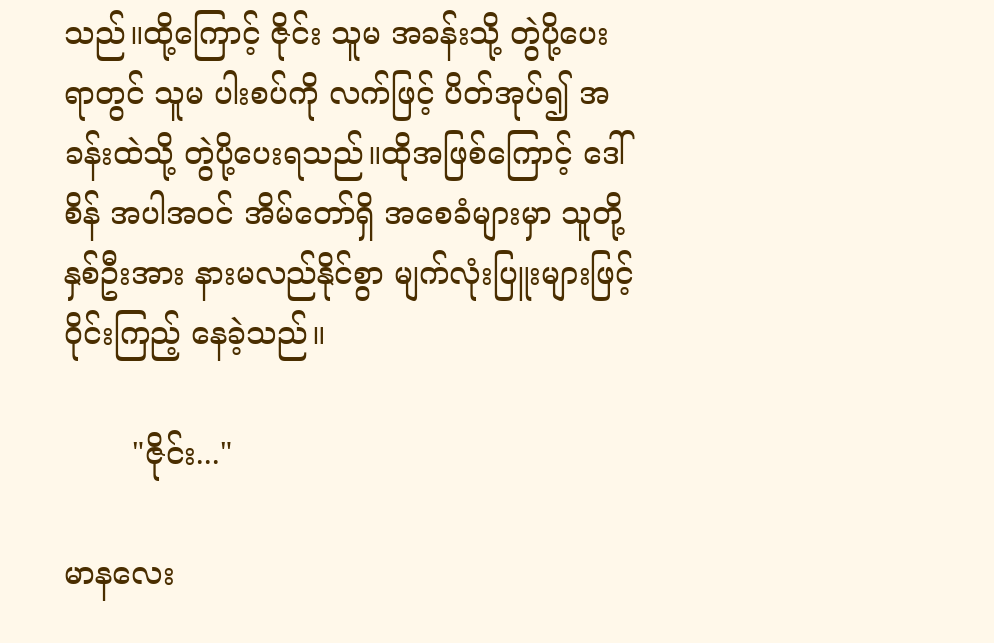သည်။ထို့ကြောင့် ဇိုင်း သူမ အခန်းသို့ တွဲပို့ပေးရာတွင် သူမ ပါးစပ်ကို လက်ဖြင့် ပိတ်အုပ်၍ အခန်းထဲသို့ တွဲပို့ပေးရသည်။ထိုအဖြစ်ကြောင့် ဒေါ်စိန် အပါအဝင် အိမ်တော်ရှိ အစေခံများမှာ သူတို့ နှစ်ဦးအား နားမလည်နိုင်စွာ မျက်လုံးပြူးများဖြင့် ဝိုင်းကြည့် နေခဲ့သည်။

       "ဇိုင်း..."

မာနလေး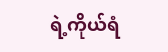ရဲ့ကိုယ်ရံ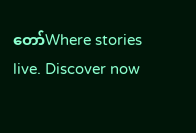တော်Where stories live. Discover now